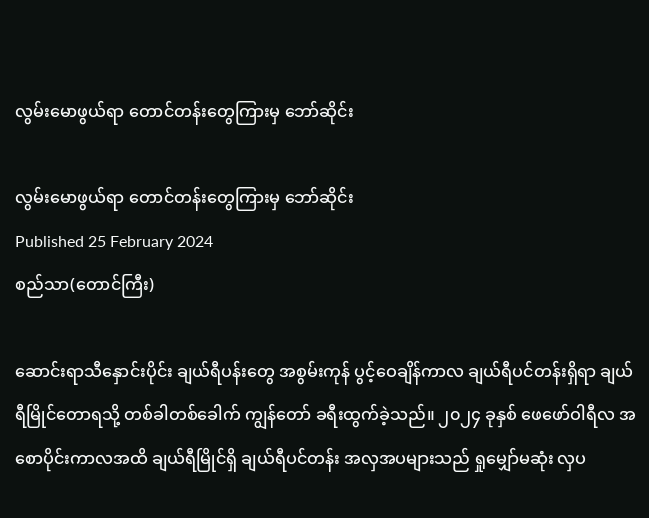လွမ်းမောဖွယ်ရာ တောင်တန်းတွေကြားမှ ဘော်ဆိုင်း

လွမ်းမောဖွယ်ရာ တောင်တန်းတွေကြားမှ ဘော်ဆိုင်း
Published 25 February 2024
စည်သာ(တောင်ကြီး)

ဆောင်းရာသီနှောင်းပိုင်း ချယ်ရီပန်းတွေ အစွမ်းကုန် ပွင့်ဝေချိန်ကာလ ချယ်ရီပင်တန်းရှိရာ ချယ်ရီမြိုင်တောရသို့ တစ်ခါတစ်ခေါက် ကျွန်တော် ခရီးထွက်ခဲ့သည်။ ၂၀၂၄ ခုနှစ် ဖေဖော်ဝါရီလ အစောပိုင်းကာလအထိ ချယ်ရီမြိုင်ရှိ ချယ်ရီပင်တန်း အလှအပများသည် ရှုမျှော်မဆုံး လှပ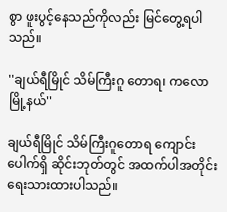စွာ ဖူးပွင့်နေသည်ကိုလည်း မြင်တွေ့ရပါသည်။

''ချယ်ရီမြိုင် သိမ်ကြီးဂူ တောရ၊ ကလောမြို့နယ်''

ချယ်ရီမြိုင် သိမ်ကြီးဂူတောရ ကျောင်းပေါက်ရှိ ဆိုင်းဘုတ်တွင် အထက်ပါအတိုင်း ရေးသားထားပါသည်။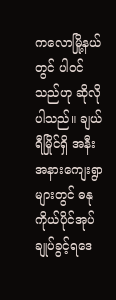ကလောမြို့နယ်တွင် ပါဝင်သည်ဟု ဆိုလိုပါသည်။ ချယ်ရီမြိုင်ရှိ အနီးအနားကျေးရွာများတွင် ဓနုကိုယ်ပိုင်အုပ်ချုပ်ခွင့်ရဒေ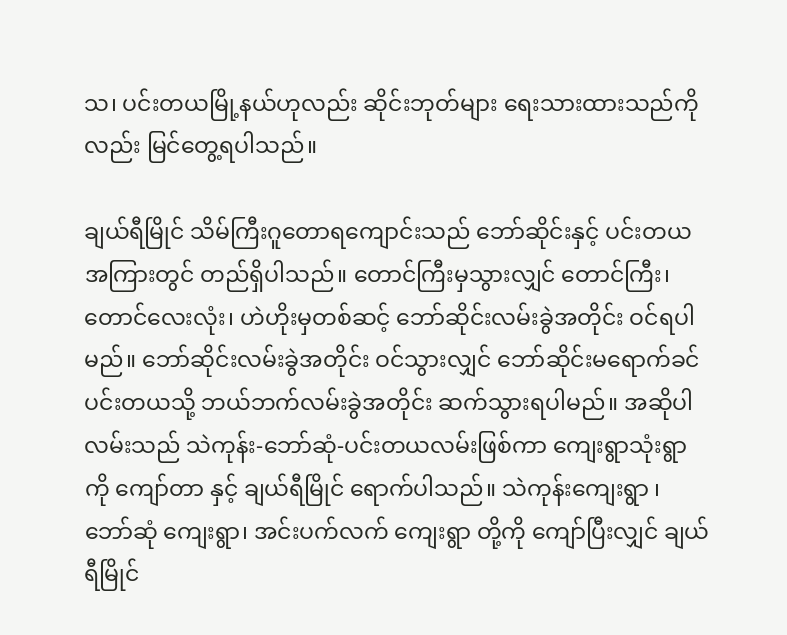သ၊ ပင်းတယမြို့နယ်ဟုလည်း ဆိုင်းဘုတ်များ ရေးသားထားသည်ကိုလည်း မြင်တွေ့ရပါသည်။

ချယ်ရီမြိုင် သိမ်ကြီးဂူတောရကျောင်းသည် ဘော်ဆိုင်းနှင့် ပင်းတယအကြားတွင် တည်ရှိပါသည်။ တောင်ကြီးမှသွားလျှင် တောင်ကြီး၊ တောင်လေးလုံး၊ ဟဲဟိုးမှတစ်ဆင့် ဘော်ဆိုင်းလမ်းခွဲအတိုင်း ဝင်ရပါမည်။ ဘော်ဆိုင်းလမ်းခွဲအတိုင်း ဝင်သွားလျှင် ဘော်ဆိုင်းမရောက်ခင် ပင်းတယသို့ ဘယ်ဘက်လမ်းခွဲအတိုင်း ဆက်သွားရပါမည်။ အဆိုပါ လမ်းသည် သဲကုန်း-ဘော်ဆုံ-ပင်းတယလမ်းဖြစ်ကာ ကျေးရွာသုံးရွာကို ကျော်တာ နှင့် ချယ်ရီမြိုင် ရောက်ပါသည်။ သဲကုန်းကျေးရွာ ၊  ဘော်ဆုံ ကျေးရွာ၊ အင်းပက်လက် ကျေးရွာ တို့ကို ကျော်ပြီးလျှင် ချယ်ရီမြိုင်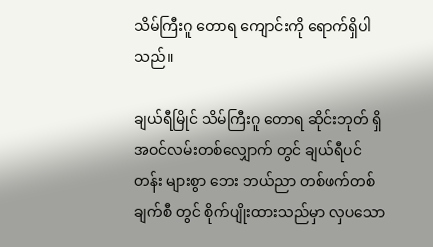သိမ်ကြီးဂူ တောရ ကျောင်းကို ရောက်ရှိပါသည်။

ချယ်ရီမြိုင် သိမ်ကြီးဂူ တောရ ဆိုင်းဘုတ် ရှိ အဝင်လမ်းတစ်လျှောက် တွင် ချယ်ရီပင်တန်း များစွာ ဘေး ဘယ်ညာ တစ်ဖက်တစ်ချက်စီ တွင် စိုက်ပျိုးထားသည်မှာ လှပသော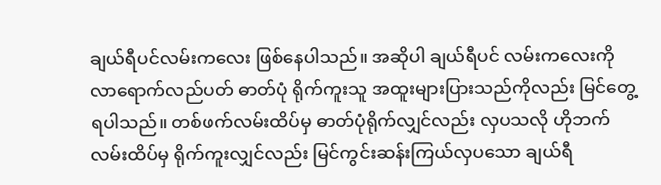ချယ်ရီပင်လမ်းကလေး ဖြစ်နေပါသည်။ အဆိုပါ ချယ်ရီပင် လမ်းကလေးကို လာရောက်လည်ပတ် ဓာတ်ပုံ ရိုက်ကူးသူ အထူးများပြားသည်ကိုလည်း မြင်တွေ့ရပါသည်။ တစ်ဖက်လမ်းထိပ်မှ ဓာတ်ပုံရိုက်လျှင်လည်း လှပသလို ဟိုဘက်လမ်းထိပ်မှ ရိုက်ကူးလျှင်လည်း မြင်ကွင်းဆန်းကြယ်လှပသော ချယ်ရီ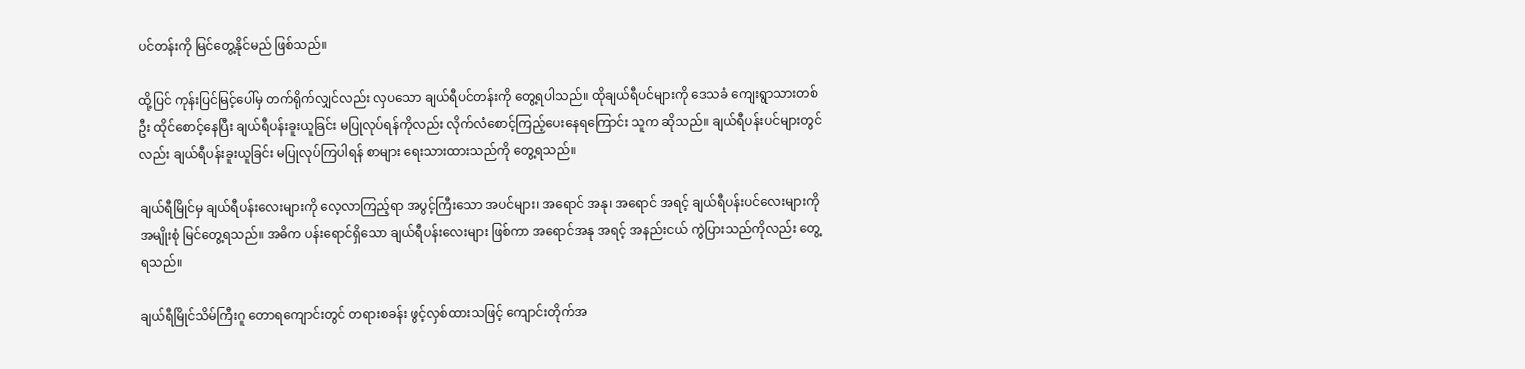ပင်တန်းကို မြင်တွေ့နိုင်မည် ဖြစ်သည်။

ထို့ပြင် ကုန်းပြင်မြင့်ပေါ်မှ တက်ရိုက်လျှင်လည်း လှပသော ချယ်ရီပင်တန်းကို တွေ့ရပါသည်။ ထိုချယ်ရီပင်များကို ဒေသခံ ကျေးရွာသားတစ်ဦး ထိုင်စောင့်နေပြီး ချယ်ရီပန်းခူးယူခြင်း မပြုလုပ်ရန်ကိုလည်း လိုက်လံစောင့်ကြည့်ပေးနေရကြောင်း သူက ဆိုသည်။ ချယ်ရီပန်းပင်များတွင်လည်း ချယ်ရီပန်းခူးယူခြင်း မပြုလုပ်ကြပါရန် စာများ ရေးသားထားသည်ကို တွေ့ရသည်။

ချယ်ရီမြိုင်မှ ချယ်ရီပန်းလေးများကို လေ့လာကြည့်ရာ အပွင့်ကြီးသော အပင်များ၊ အရောင် အနု၊ အရောင် အရင့် ချယ်ရီပန်းပင်လေးများကို အမျိုးစုံ မြင်တွေ့ရသည်။ အဓိက ပန်းရောင်ရှိသော ချယ်ရီပန်းလေးများ ဖြစ်ကာ အရောင်အနု အရင့် အနည်းငယ် ကွဲပြားသည်ကိုလည်း တွေ့ရသည်။

ချယ်ရီမြိုင်သိမ်ကြီးဂူ တောရကျောင်းတွင် တရားစခန်း ဖွင့်လှစ်ထားသဖြင့် ကျောင်းတိုက်အ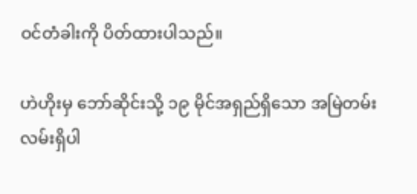ဝင်တံခါးကို ပိတ်ထားပါသည်။

ဟဲဟိုးမှ ဘော်ဆိုင်းသို့ ၁၉ မိုင်အရှည်ရှိသော အမြဲတမ်းလမ်းရှိပါ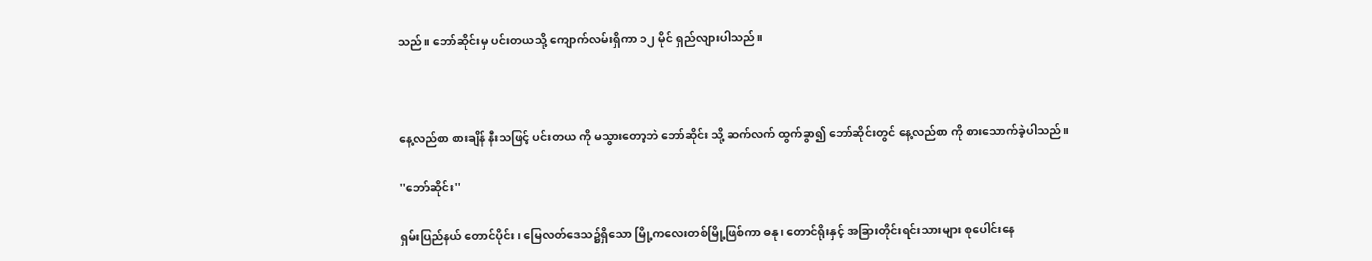သည်။ ဘော်ဆိုင်းမှ ပင်းတယသို့ ကျောက်လမ်းရှိကာ ၁၂ မိုင် ရှည်လျားပါသည်။



နေ့လည်စာ စားချိန် နီးသဖြင့် ပင်းတယ ကို မသွားတော့ဘဲ ဘော်ဆိုင်း သို့ ဆက်လက် ထွက်ခွာ၍ ဘော်ဆိုင်းတွင် နေ့လည်စာ ကို စားသောက်ခဲ့ပါသည်။

''ဘော်ဆိုင်း''

ရှမ်းပြည်နယ် တောင်ပိုင်း၊ မြေလတ်ဒေသ၌ရှိသော မြို့ကလေးတစ်မြို့ဖြစ်ကာ ဓနု၊ တောင်ရိုးနှင့် အခြားတိုင်းရင်းသားများ စုပေါင်းနေ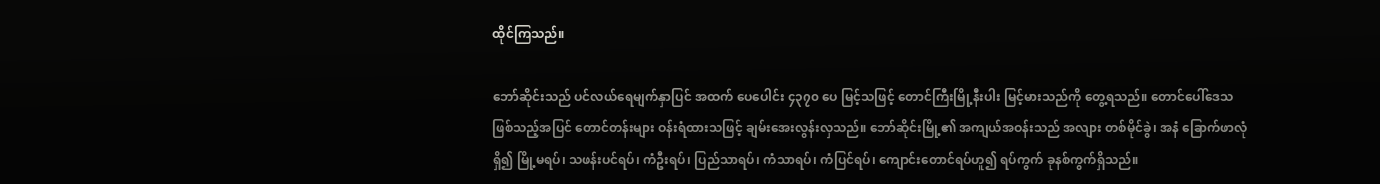ထိုင်ကြသည်။

ဘော်ဆိုင်းသည် ပင်လယ်ရေမျက်နှာပြင် အထက် ပေပေါင်း ၄၃၇၀ ပေ မြင့်သဖြင့် တောင်ကြီးမြို့နီးပါး မြင့်မားသည်ကို တွေ့ရသည်။ တောင်ပေါ်ဒေသ ဖြစ်သည့်အပြင် တောင်တန်းများ ဝန်းရံထားသဖြင့် ချမ်းအေးလွန်းလှသည်။ ဘော်ဆိုင်းမြို့၏ အကျယ်အဝန်းသည် အလျား တစ်မိုင်ခွဲ၊ အနံ ခြောက်ဖာလုံရှိ၍ မြို့မရပ်၊ သဖန်းပင်ရပ်၊ ကံဦးရပ်၊ ပြည်သာရပ်၊ ကံသာရပ်၊ ကံပြင်ရပ်၊ ကျောင်းတောင်ရပ်ဟူ၍ ရပ်ကွက် ခုနစ်ကွက်ရှိသည်။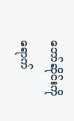ဘော်ဆိုင်းကို ရောက်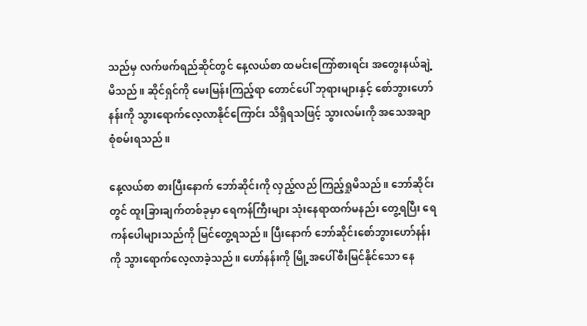သည်မှ လက်ဖက်ရည်ဆိုင်တွင် နေ့လယ်စာ ထမင်း‌ကြော်စားရင်း အတွေးနယ်ချဲ့မိသည်။ ဆိုင်ရှင်ကို‌ မေးမြန်းကြည့်ရာ တောင်ပေါ် ဘုရားများနှင့်‌ စော်ဘွားဟော်နန်းကို သွားရောက်လေ့လာနိုင်ကြောင်း သိရှိရသဖြင့် သွားလမ်းကို အသေအချာ စုံစမ်းရသည်။

နေ့လယ်စာ စားပြီးနောက် ဘော်ဆိုင်းကို လှည့်လည် ကြည့်ရှုမိသည်။ ဘော်ဆိုင်းတွင် ထူးခြားချက်တစ်ခုမှာ ရေကန်ကြီးများ သုံးနေရာထက်မနည်း တွေ့ရပြီး ရေကန်ပေါများသည်ကို မြင်တွေ့ရသည်။ ပြီးနောက် ဘော်ဆိုင်းစော်ဘွားဟော်နန်းကို သွားရောက်လေ့လာခဲ့သည်။ ဟော်နန်းကို မြို့အပေါ်စီးမြင်နိုင်သော နေ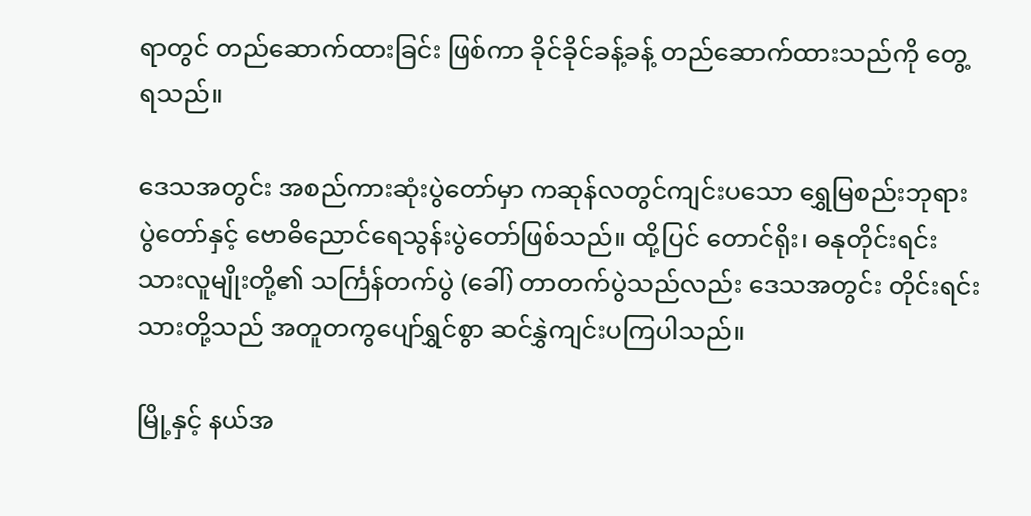ရာတွင် တည်ဆောက်ထားခြင်း ဖြစ်ကာ ခိုင်ခိုင်ခန့်ခန့် တည်ဆောက်ထားသည်ကို တွေ့ရသည်။

ဒေသအတွင်း အစည်ကားဆုံးပွဲတော်မှာ ကဆုန်လတွင်ကျင်းပသော ရွှေမြစည်းဘုရားပွဲတော်နှင့် ဗောဓိညောင်ရေသွန်းပွဲတော်ဖြစ်သည်။ ထို့ပြင် တောင်ရိုး၊ ဓနုတိုင်းရင်းသားလူမျိုးတို့၏ သင်္ကြန်တက်ပွဲ (ခေါ်) တာတက်ပွဲသည်လည်း ဒေသအတွင်း တိုင်းရင်းသားတို့သည် အတူတကွပျော်ရွှင်စွာ ဆင်နွှဲကျင်းပကြပါသည်။

မြို့နှင့် နယ်အ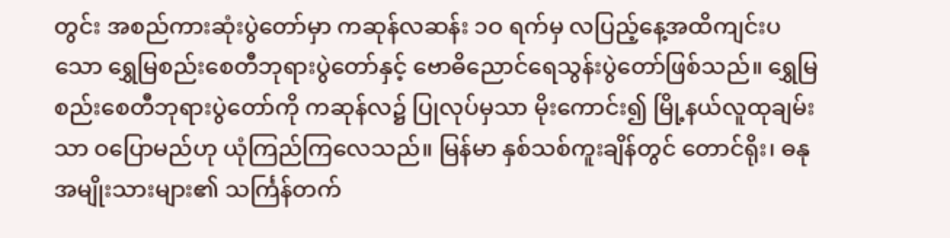တွင်း အစည်ကားဆုံးပွဲတော်မှာ ကဆုန်လဆန်း ၁ဝ ရက်မှ လပြည့်နေ့အထိကျင်းပသော ရွှေမြစည်းစေတီဘုရားပွဲတော်နှင့် ဗောဓိညောင်ရေသွန်းပွဲတော်ဖြစ်သည်။ ရွှေမြစည်းစေတီဘုရားပွဲတော်ကို ကဆုန်လ၌ ပြုလုပ်မှသာ မိုးကောင်း၍ မြို့နယ်လူထုချမ်းသာ ဝပြောမည်ဟု ယုံကြည်ကြလေသည်။ မြန်မာ နှစ်သစ်ကူးချိန်တွင် တောင်ရိုး၊ ဓနုအမျိုးသားများ၏ သင်္ကြန်တက်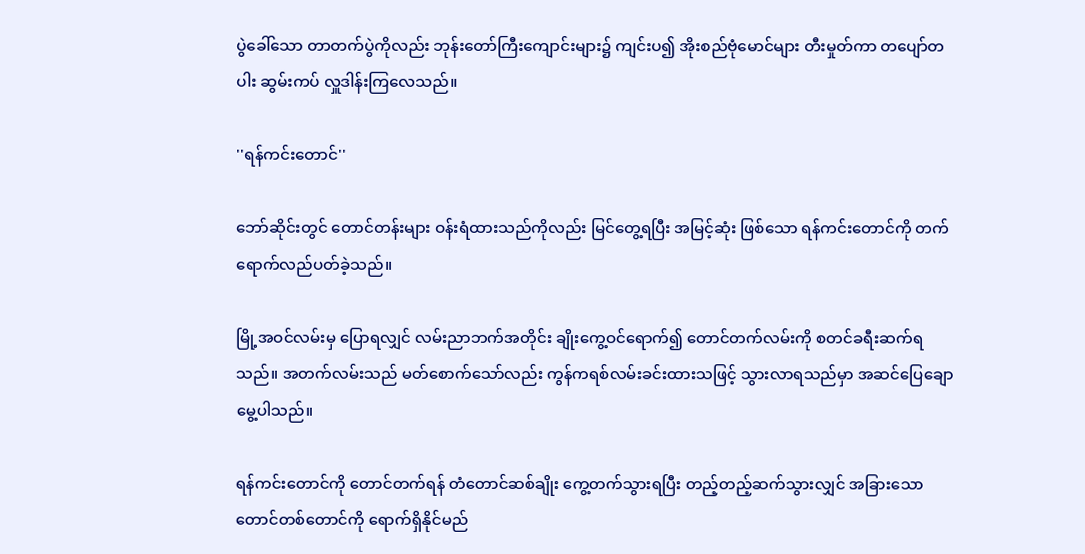ပွဲခေါ်သော တာတက်ပွဲကိုလည်း ဘုန်းတော်ကြီးကျောင်းများ၌ ကျင်းပ၍ အိုးစည်ဗုံမောင်များ တီးမှုတ်ကာ တပျော်တပါး ဆွမ်းကပ် လှူဒါန်းကြလေသည်။

''ရန်ကင်းတောင်''

ဘော်ဆိုင်းတွင် တောင်တန်းများ ဝန်းရံထားသည်ကိုလည်း မြင်တွေ့ရပြီး အမြင့်ဆုံး ဖြစ်သော ရန်ကင်းတောင်ကို တက်ရောက်လည်ပတ်ခဲ့သည်။

မြို့အဝင်လမ်းမှ ပြောရလျှင် လမ်းညာဘက်အတိုင်း ချိုးကွေ့ဝင်ရောက်၍ တောင်တက်လမ်းကို စတင်ခရီးဆက်ရသည်။ အတက်လမ်းသည် မတ်စောက်သော်လည်း ကွန်ကရစ်လမ်းခင်းထားသဖြင့် သွားလာရသည်မှာ အဆင်ပြေချောမွေ့ပါသည်။

ရန်ကင်းတောင်ကို တောင်တက်ရန် တံတောင်ဆစ်ချိုး ကွေ့တက်သွားရပြီး တည့်တည့်ဆက်သွားလျှင် အခြားသော တောင်တစ်တောင်ကို ရောက်ရှိနိုင်မည်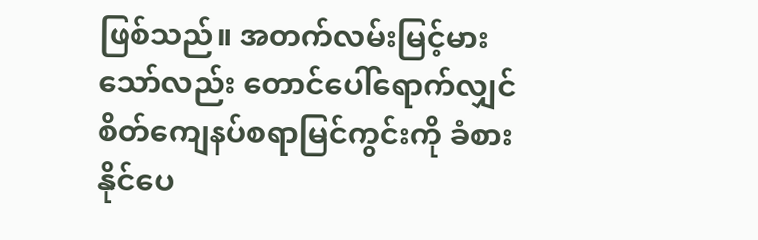ဖြစ်သည်။ အတက်လမ်းမြင့်မားသော်လည်း တောင်ပေါ်ရောက်လျှင် စိတ်ကျေနပ်စရာမြင်ကွင်းကို ခံစားနိုင်ပေ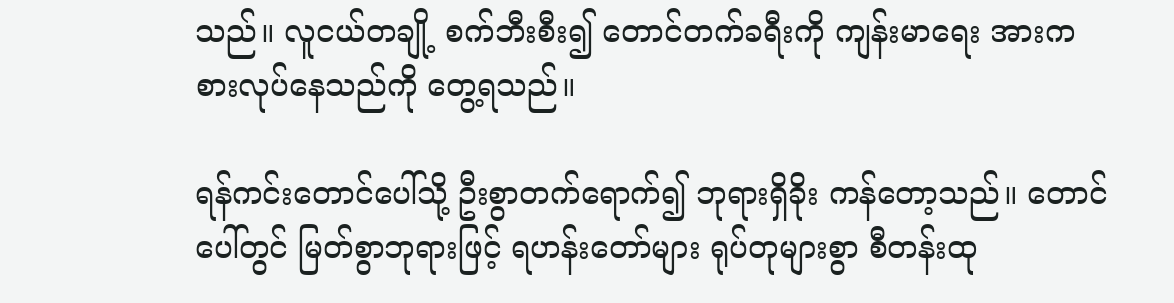သည်။ လူငယ်တချို့ စက်ဘီးစီး၍ တောင်တက်ခရီးကို ကျန်းမာရေး အားကစားလုပ်နေသည်ကို တွေ့ရသည်။

ရန်ကင်းတောင်ပေါ်သို့ ဦးစွာတက်ရောက်၍ ဘုရားရှိခိုး ကန်တော့သည်။ တောင်ပေါ်တွင် မြတ်စွာဘုရားဖြင့် ရဟန်းတော်များ ရုပ်တုများစွာ စီတန်းထု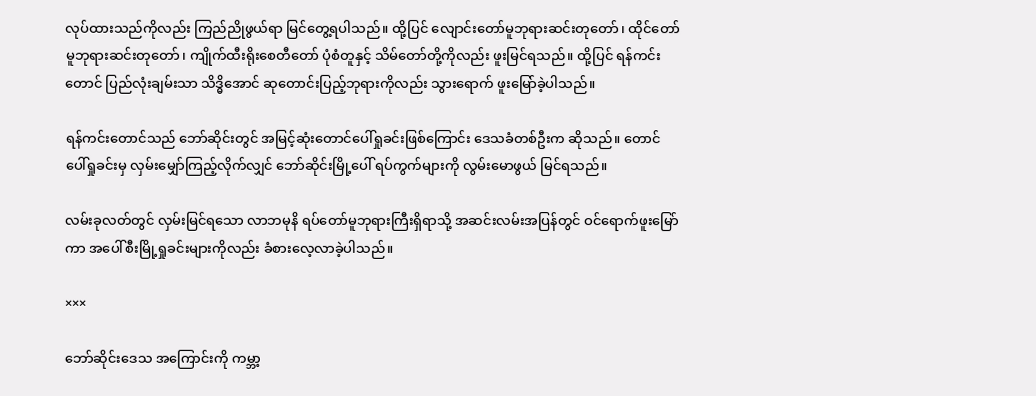လုပ်ထားသည်ကိုလည်း ကြည်ညိုဖွယ်ရာ မြင်တွေ့ရပါသည်။ ထို့ပြင် လျောင်းတော်မူဘုရားဆင်းတုတော်၊ ထိုင်တော်မူဘုရားဆင်းတုတော်၊ ကျိုက်ထီးရိုးစေတီတော် ပုံစံတူနှင့် သိမ်တော်တို့ကိုလည်း ဖူးမြင်ရသည်။ ထို့ပြင် ရန်ကင်းတောင် ပြည်လုံးချမ်းသာ သိဒ္ဓိအောင် ဆုတောင်းပြည့်ဘုရားကိုလည်း သွားရောက် ဖူးမြော်ခဲ့ပါသည်။

ရန်ကင်းတောင်သည် ဘော်ဆိုင်းတွင် အမြင့်ဆုံးတောင်ပေါ်ရှုခင်းဖြစ်ကြောင်း ဒေသခံတစ်ဦးက ဆိုသည်။ တောင်ပေါ်ရှုခင်းမှ လှမ်းမျှော်ကြည့်လိုက်လျှင် ဘော်ဆိုင်းမြို့ပေါ် ရပ်ကွက်များကို လွမ်းမောဖွယ် မြင်ရသည်။

လမ်းခုလတ်တွင် လှမ်းမြင်ရသော လာဘမုနိ ရပ်တော်မူဘုရားကြီးရှိရာသို့ အဆင်းလမ်းအပြန်တွင် ဝင်ရောက်ဖူးမြော်ကာ အပေါ်စီးမြို့ရှုခင်းများကိုလည်း ခံစားလေ့လာခဲ့ပါသည်။

×××

ဘော်ဆိုင်းဒေသ အကြောင်းကို ကမ္ဘာ့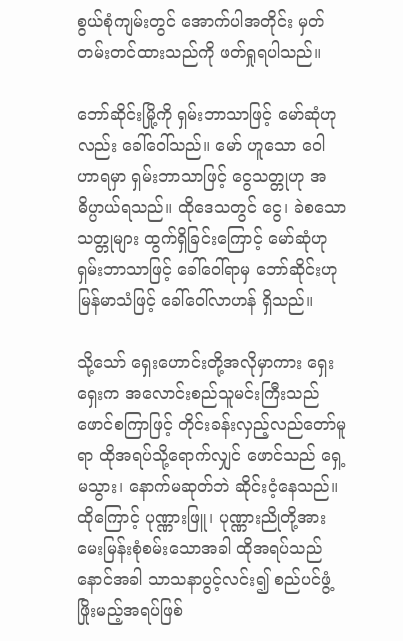စွယ်စုံကျမ်းတွင် အောက်ပါအတိုင်း မှတ်တမ်းတင်ထားသည်ကို ဖတ်ရှုရပါသည်။

ဘော်ဆိုင်းမြို့ကို ရှမ်းဘာသာဖြင့် မော်ဆုံဟုလည်း ခေါ်ဝေါ်သည်။ မော် ဟူသော ဝေါဟာရမှာ ရှမ်းဘာသာဖြင့် ငွေသတ္တုဟု အဓိပ္ပာယ်ရသည်။ ထိုဒေသတွင် ငွေ၊ ခဲစသော သတ္တုများ ထွက်ရှိခြင်းကြောင့် မော်ဆုံဟု ရှမ်းဘာသာဖြင့် ခေါ်ဝေါ်ရာမှ ဘော်ဆိုင်းဟု မြန်မာသံဖြင့် ခေါ်ဝေါ်လာဟန် ရှိသည်။

သို့သော် ရှေးဟောင်းတို့အလိုမှာကား ရှေးရှေးက အလောင်းစည်သူမင်းကြီးသည် ဖောင်စကြာဖြင့် တိုင်းခန်းလှည့်လည်တော်မူရာ ထိုအရပ်သို့ရောက်လျှင် ဖောင်သည် ရှေ့မသွား၊ နောက်မဆုတ်ဘဲ ဆိုင်းငံ့နေသည်။ ထိုကြောင့် ပုဏ္ဏားဖြူ၊ ပုဏ္ဏားညိုတို့အား မေးမြန်းစုံစမ်းသောအခါ ထိုအရပ်သည် နောင်အခါ သာသနာပွင့်လင်း၍ စည်ပင်ဖွံ့ဖြိုးမည့်အရပ်ဖြစ်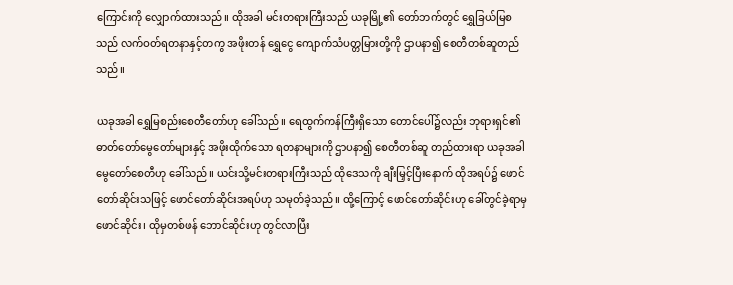ကြောင်းကို လျှောက်ထားသည်။ ထိုအခါ မင်းတရားကြီးသည် ယခုမြို့၏ တော်ဘက်တွင် ရွှေခြယ်မြစသည် လက်ဝတ်ရတနာနှင့်တကွ အဖိုးတန် ရွှေငွေ ကျောက်သံပတ္တမြားတို့ကို ဌာပနာ၍ စေတီတစ်ဆူတည်သည်။

ယခုအခါ ရွှေမြစည်းစေတီတော်ဟု ခေါ်သည်။ ရေထွက်ကန်ကြီးရှိသော တောင်ပေါ်၌လည်း ဘုရားရှင်၏ ဓာတ်တော်မွေတော်များနှင့် အဖိုးထိုက်သော ရတနာများကို ဌာပနာ၍ စေတီတစ်ဆူ တည်ထားရာ ယခုအခါ မွေတော်စေတီဟု ခေါ်သည်။ ယင်းသို့မင်းတရားကြီးသည် ထိုဒေသကို ချီးမြှင့်ပြီးနောက် ထိုအရပ်၌ ဖောင်တော်ဆိုင်းသဖြင့် ဖောင်တော်ဆိုင်းအရပ်ဟု သမုတ်ခဲ့သည်။ ထို့ကြောင့် ဖောင်တော်ဆိုင်းဟု ခေါ်တွင်ခဲ့ရာမှ ဖောင်ဆိုင်း၊ ထိုမှတစ်ဖန် ဘောင်ဆိုင်းဟု တွင်လာပြီး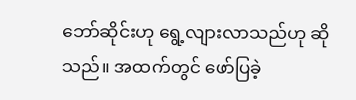ဘော်ဆိုင်းဟု ရွေ့လျားလာသည်ဟု ဆိုသည်။ အထက်တွင် ဖော်ပြခဲ့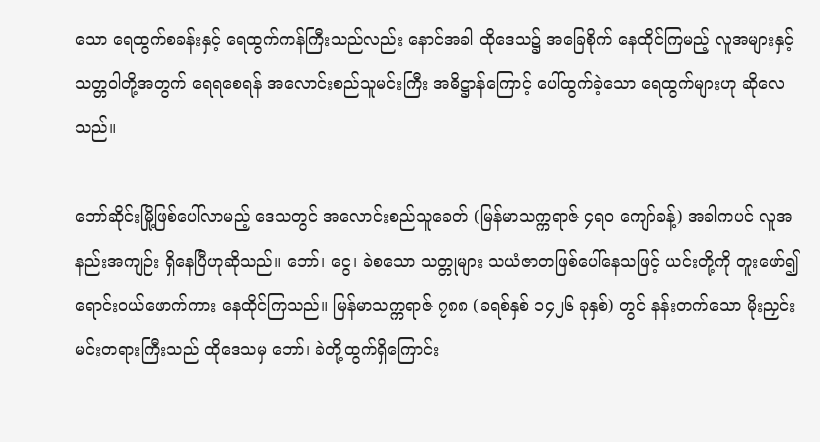သော ရေထွက်စခန်းနှင့် ရေထွက်ကန်ကြီးသည်လည်း နောင်အခါ ထိုဒေသ၌ အခြေစိုက် နေထိုင်ကြမည့် လူအများနှင့် သတ္တဝါတို့အတွက် ရေရစေရန် အလောင်းစည်သူမင်းကြီး အဓိဋ္ဌာန်ကြောင့် ပေါ်ထွက်ခဲ့သော ရေထွက်များဟု ဆိုလေသည်။

ဘော်ဆိုင်းမြို့ဖြစ်ပေါ်လာမည့် ဒေသတွင် အလောင်းစည်သူခေတ် (မြန်မာသက္ကရာဇ် ၄ရဝ ကျော်ခန့်) အခါကပင် လူအနည်းအကျဉ်း ရှိနေပြီဟုဆိုသည်။ ဘော်၊ ငွေ၊ ခဲစသော သတ္တုများ သယံဇာတဖြစ်ပေါ်နေသဖြင့် ယင်းတို့ကို တူးဖော်၍ ရောင်းဝယ်ဖောက်ကား နေထိုင်ကြသည်။ မြန်မာသက္ကရာဇ် ၇၈၈ (ခရစ်နှစ် ၁၄၂၆ ခုနှစ်) တွင် နန်းတက်သော မိုးညှင်းမင်းတရားကြီးသည် ထိုဒေသမှ ဘော်၊ ခဲတို့ထွက်ရှိကြောင်း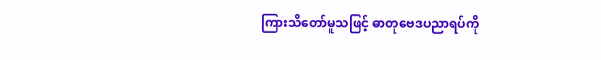ကြားသိတော်မူသဖြင့် ဓာတုဗေဒပညာရပ်ကို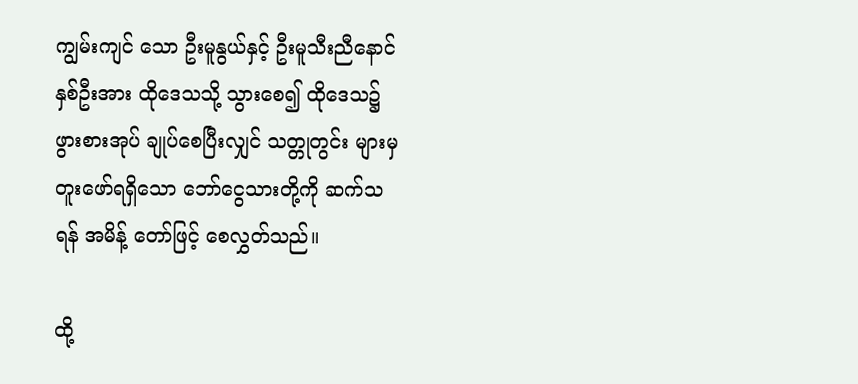ကျွမ်းကျင် သော ဦးမူနွယ်နှင့် ဦးမူသီးညီနောင်နှစ်ဦးအား ထိုဒေသသို့ သွားစေ၍ ထိုဒေသ၌ ဖွားစားအုပ် ချုပ်စေပြီးလျှင် သတ္တုတွင်း များမှ တူးဖော်ရရှိသော ဘော်ငွေသားတို့ကို ဆက်သရန် အမိန့် တော်ဖြင့် စေလွှတ်သည်။

ထို့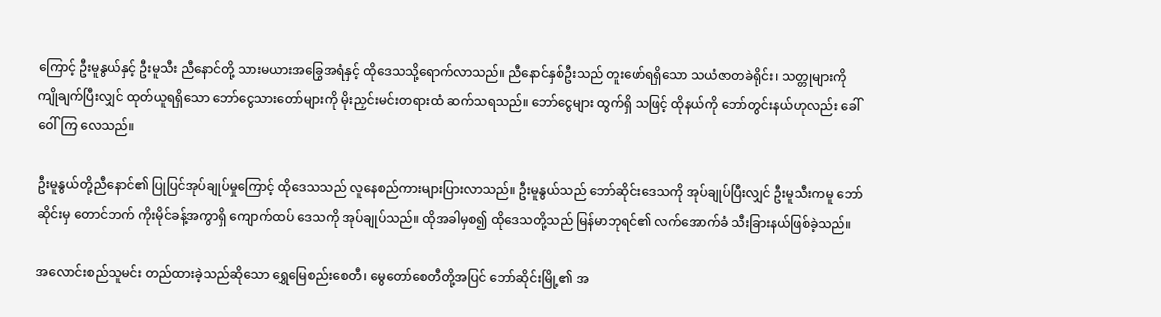ကြောင့် ဦးမူနွယ်နှင့် ဦးမူသီး ညီနောင်တို့ သားမယားအခြွေအရံနှင့် ထိုဒေသသို့ရောက်လာသည်။ ညီနောင်နှစ်ဦးသည် တူးဖော်ရရှိသော သယံဇာတခဲရိုင်း၊ သတ္တုများကို ကျိုချက်ပြီးလျှင် ထုတ်ယူရရှိသော ဘော်ငွေသားတော်များကို မိုးညှင်းမင်းတရားထံ ဆက်သရသည်။ ဘော်ငွေများ ထွက်ရှိ သဖြင့် ထိုနယ်ကို ဘော်တွင်းနယ်ဟုလည်း ခေါ်ဝေါ်ကြ လေသည်။

ဦးမူနွယ်တို့ညီနောင်၏ ပြုပြင်အုပ်ချုပ်မှုကြောင့် ထိုဒေသသည် လူနေစည်ကားများပြားလာသည်။ ဦးမူနွယ်သည် ဘော်ဆိုင်းဒေသကို အုပ်ချုပ်ပြီးလျှင် ဦးမူသီးကမူ ဘော်ဆိုင်းမှ တောင်ဘက် ကိုးမိုင်ခန့်အကွာရှိ ကျောက်ထပ် ဒေသကို အုပ်ချုပ်သည်။ ထိုအခါမှစ၍ ထိုဒေသတို့သည် မြန်မာဘုရင်၏ လက်အောက်ခံ သီးခြားနယ်ဖြစ်ခဲ့သည်။

အလောင်းစည်သူမင်း တည်ထားခဲ့သည်ဆိုသော ရွှေမြေစည်းစေတီ၊ မွေတော်စေတီတို့အပြင် ဘော်ဆိုင်းမြို့၏ အ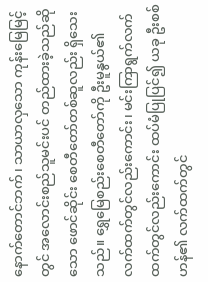နောက်တောင်ဘက်၊ သာယာလှသော ကုန်းမြေမြင့်တွင် အလောင်းစည်သူမင်းပင် တည်ထားခဲ့သည်ဆိုသော ဖောင်ဆိုင်း စေတီတော်တစ်ဆူလည်း ရှိသေးသည်။ ရွှေမြေစည်းစေတီတော်ကို ဦးမူနွယ်၏ လက်ထက်တွင်လည်းကောင်း၊ မင်းကြာရွက်လက်ထက်တွင်လည်းကောင်း ထပ်မံပြုပြင်၍ ယခု ဦးစစ်ဟန်၏ လက်ထက်တွင်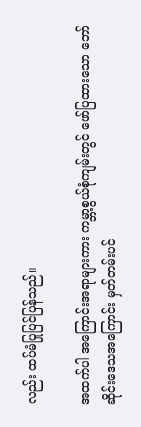လည်း ထပ်မံပြုပြင်ပြန်သည်။

အထက်ပါ အကြောင်းအရာများကား ကမ္ဘာ့စွယ်စုံကျမ်းတွင် ဖော်ပြထားသော ဘော်ဆိုင်းဒေသအကြောင်း မှတ်တမ်းပင်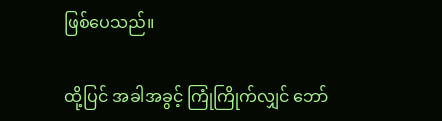ဖြစ်ပေသည်။

ထို့ပြင် အခါအခွင့် ကြုံကြိုက်လျှင် ဘော်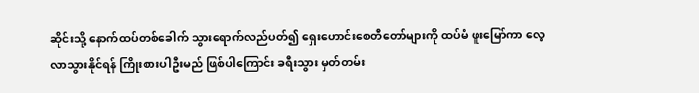ဆိုင်းသို့ နောက်ထပ်တစ်ခေါက် သွားရောက်လည်ပတ်၍ ရှေးဟောင်းစေတီတော်များကို ထပ်မံ ဖူးမြော်ကာ လေ့လာသွားနိုင်ရန် ကြိုးစားပါဦးမည် ဖြစ်ပါကြောင်း ခရီးသွား မှတ်တမ်း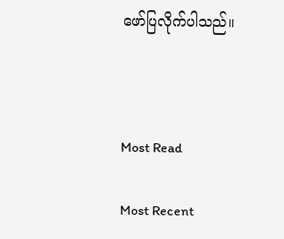ဖော်ပြလိုက်ပါသည်။



Most Read

Most Recent